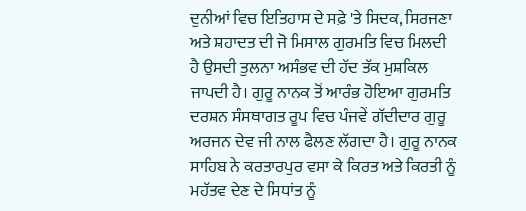ਦੁਨੀਆਂ ਵਿਚ ਇਤਿਹਾਸ ਦੇ ਸਫ਼ੇ 'ਤੇ ਸਿਦਕ, ਸਿਰਜਣਾ ਅਤੇ ਸ਼ਹਾਦਤ ਦੀ ਜੋ ਮਿਸਾਲ ਗੁਰਮਤਿ ਵਿਚ ਮਿਲਦੀ ਹੈ ਉਸਦੀ ਤੁਲਨਾ ਅਸੰਭਵ ਦੀ ਹੱਦ ਤੱਕ ਮੁਸ਼ਕਿਲ ਜਾਪਦੀ ਹੈ। ਗੁਰੂ ਨਾਨਕ ਤੋਂ ਆਰੰਭ ਹੋਇਆ ਗੁਰਮਤਿ ਦਰਸ਼ਨ ਸੰਸਥਾਗਤ ਰੂਪ ਵਿਚ ਪੰਜਵੇਂ ਗੱਦੀਦਾਰ ਗੁਰੂ ਅਰਜਨ ਦੇਵ ਜੀ ਨਾਲ ਫੈਲਣ ਲੱਗਦਾ ਹੈ। ਗੁਰੂ ਨਾਨਕ ਸਾਹਿਬ ਨੇ ਕਰਤਾਰਪੁਰ ਵਸਾ ਕੇ ਕਿਰਤ ਅਤੇ ਕਿਰਤੀ ਨੂੰ ਮਹੱਤਵ ਦੇਣ ਦੇ ਸਿਧਾਂਤ ਨੂੰ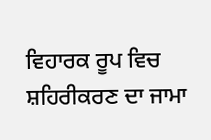ਵਿਹਾਰਕ ਰੂਪ ਵਿਚ ਸ਼ਹਿਰੀਕਰਣ ਦਾ ਜਾਮਾ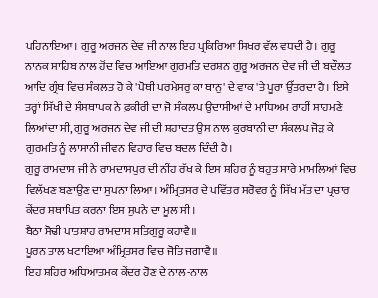ਪਹਿਨਾਇਆ। ਗੁਰੂ ਅਰਜਨ ਦੇਵ ਜੀ ਨਾਲ ਇਹ ਪ੍ਰਕਿਰਿਆ ਸਿਖਰ ਵੱਲ ਵਧਦੀ ਹੈ। ਗੁਰੂ ਨਾਨਕ ਸਾਹਿਬ ਨਾਲ ਹੋਂਦ ਵਿਚ ਆਇਆ ਗੁਰਮਤਿ ਦਰਸ਼ਨ ਗੁਰੂ ਅਰਜਨ ਦੇਵ ਜੀ ਦੀ ਬਦੌਲਤ ਆਦਿ ਗ੍ਰੰਥ ਵਿਚ ਸੰਕਲਤ ਹੋ ਕੇ 'ਪੋਥੀ ਪਰਮੇਸਰੁ ਕਾ ਥਾਨੁ' ਦੇ ਵਾਕ 'ਤੇ ਪੂਰਾ ਉੱਤਰਦਾ ਹੈ। ਇਸੇ ਤਰ੍ਹਾਂ ਸਿੱਖੀ ਦੇ ਸੰਸਥਾਪਕ ਨੇ ਫ਼ਕੀਰੀ ਦਾ ਜੋ ਸੰਕਲਪ ਉਦਾਸੀਆਂ ਦੇ ਮਾਧਿਅਮ ਰਾਹੀਂ ਸਾਹਮਣੇ ਲਿਆਂਦਾ ਸੀ, ਗੁਰੂ ਅਰਜਨ ਦੇਵ ਜੀ ਦੀ ਸ਼ਹਾਦਤ ਉਸ ਨਾਲ ਕੁਰਬਾਨੀ ਦਾ ਸੰਕਲਪ ਜੋੜ ਕੇ ਗੁਰਮਤਿ ਨੂੰ ਲਾਸਾਨੀ ਜੀਵਨ ਵਿਹਾਰ ਵਿਚ ਬਦਲ ਦਿੰਦੀ ਹੈ।
ਗੁਰੂ ਰਾਮਦਾਸ ਜੀ ਨੇ ਰਾਮਦਾਸਪੁਰ ਦੀ ਨੀਂਹ ਰੱਖ ਕੇ ਇਸ ਸ਼ਹਿਰ ਨੂੰ ਬਹੁਤ ਸਾਰੇ ਮਾਮਲਿਆਂ ਵਿਚ ਵਿਲੱਖਣ ਬਣਾਉਣ ਦਾ ਸੁਪਨਾ ਲਿਆ। ਅੰਮ੍ਰਿਤਸਰ ਦੇ ਪਵਿੱਤਰ ਸਰੋਵਰ ਨੂੰ ਸਿੱਖ ਮੱਤ ਦਾ ਪ੍ਰਚਾਰ ਕੇਂਦਰ ਸਥਾਪਿਤ ਕਰਨਾ ਇਸ ਸੁਪਨੇ ਦਾ ਮੂਲ ਸੀ।
ਬੈਠਾ ਸੋਢੀ ਪਾਤਸ਼ਾਹ ਰਾਮਦਾਸ ਸਤਿਗੁਰੂ ਕਹਾਵੈ॥
ਪੂਰਨ ਤਾਲ ਖਟਾਇਆ ਅੰਮ੍ਰਿਤਸਰ ਵਿਚ ਜੋਤਿ ਜਗਾਵੈ॥
ਇਹ ਸ਼ਹਿਰ ਅਧਿਆਤਮਕ ਕੇਂਦਰ ਹੋਣ ਦੇ ਨਾਲ-ਨਾਲ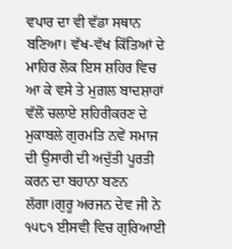ਵਪਾਰ ਦਾ ਵੀ ਵੱਡਾ ਸਥਾਨ ਬਣਿਆ। ਵੱਖ-ਵੱਖ ਕਿੱਤਿਆਂ ਦੇ ਮਾਹਿਰ ਲੋਕ ਇਸ ਸ਼ਹਿਰ ਵਿਚ ਆ ਕੇ ਵਸੇ ਤੇ ਮੁਗ਼ਲ ਬਾਦਸ਼ਾਹਾਂ ਵੱਲੋਂ ਚਲਾਏ ਸ਼ਹਿਰੀਕਰਣ ਦੇ ਮੁਕਾਬਲੇ ਗੁਰਮਤਿ ਨਵੇਂ ਸਮਾਜ ਦੀ ਉਸਾਰੀ ਦੀ ਅਦੁੱਤੀ ਪੂਰਤੀ ਕਰਨ ਦਾ ਬਹਾਨਾ ਬਣਨ ਲੱਗਾ।ਗੁਰੂ ਅਰਜਨ ਦੇਵ ਜੀ ਨੇ ੧੫੮੧ ਈਸਵੀ ਵਿਚ ਗੁਰਿਆਈ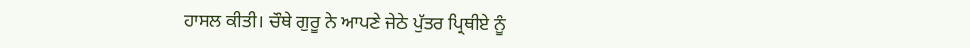ਹਾਸਲ ਕੀਤੀ। ਚੌਥੇ ਗੁਰੂ ਨੇ ਆਪਣੇ ਜੇਠੇ ਪੁੱਤਰ ਪ੍ਰਿਥੀਏ ਨੂੰ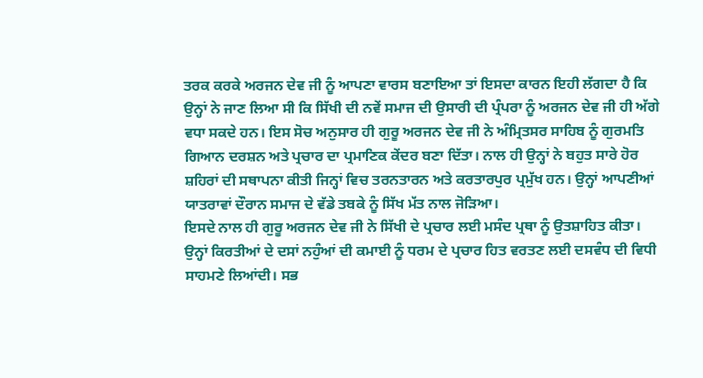ਤਰਕ ਕਰਕੇ ਅਰਜਨ ਦੇਵ ਜੀ ਨੂੰ ਆਪਣਾ ਵਾਰਸ ਬਣਾਇਆ ਤਾਂ ਇਸਦਾ ਕਾਰਨ ਇਹੀ ਲੱਗਦਾ ਹੈ ਕਿ ਉਨ੍ਹਾਂ ਨੇ ਜਾਣ ਲਿਆ ਸੀ ਕਿ ਸਿੱਖੀ ਦੀ ਨਵੇਂ ਸਮਾਜ ਦੀ ਉਸਾਰੀ ਦੀ ਪ੍ਰੰਪਰਾ ਨੂੰ ਅਰਜਨ ਦੇਵ ਜੀ ਹੀ ਅੱਗੇ ਵਧਾ ਸਕਦੇ ਹਨ। ਇਸ ਸੋਚ ਅਨੁਸਾਰ ਹੀ ਗੁਰੂ ਅਰਜਨ ਦੇਵ ਜੀ ਨੇ ਅੰਮ੍ਰਿਤਸਰ ਸਾਹਿਬ ਨੂੰ ਗੁਰਮਤਿ ਗਿਆਨ ਦਰਸ਼ਨ ਅਤੇ ਪ੍ਰਚਾਰ ਦਾ ਪ੍ਰਮਾਣਿਕ ਕੇਂਦਰ ਬਣਾ ਦਿੱਤਾ। ਨਾਲ ਹੀ ਉਨ੍ਹਾਂ ਨੇ ਬਹੁਤ ਸਾਰੇ ਹੋਰ ਸ਼ਹਿਰਾਂ ਦੀ ਸਥਾਪਨਾ ਕੀਤੀ ਜਿਨ੍ਹਾਂ ਵਿਚ ਤਰਨਤਾਰਨ ਅਤੇ ਕਰਤਾਰਪੁਰ ਪ੍ਰਮੁੱਖ ਹਨ। ਉਨ੍ਹਾਂ ਆਪਣੀਆਂ ਯਾਤਰਾਵਾਂ ਦੌਰਾਨ ਸਮਾਜ ਦੇ ਵੱਡੇ ਤਬਕੇ ਨੂੰ ਸਿੱਖ ਮੱਤ ਨਾਲ ਜੋੜਿਆ।
ਇਸਦੇ ਨਾਲ ਹੀ ਗੁਰੂ ਅਰਜਨ ਦੇਵ ਜੀ ਨੇ ਸਿੱਖੀ ਦੇ ਪ੍ਰਚਾਰ ਲਈ ਮਸੰਦ ਪ੍ਰਥਾ ਨੂੰ ਉਤਸ਼ਾਹਿਤ ਕੀਤਾ। ਉਨ੍ਹਾਂ ਕਿਰਤੀਆਂ ਦੇ ਦਸਾਂ ਨਹੁੰਆਂ ਦੀ ਕਮਾਈ ਨੂੰ ਧਰਮ ਦੇ ਪ੍ਰਚਾਰ ਹਿਤ ਵਰਤਣ ਲਈ ਦਸਵੰਧ ਦੀ ਵਿਧੀ ਸਾਹਮਣੇ ਲਿਆਂਦੀ। ਸਭ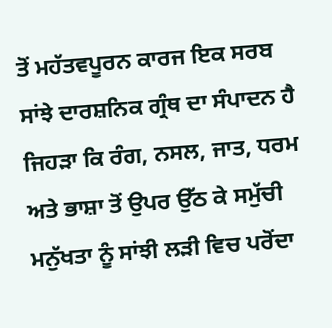ਤੋਂ ਮਹੱਤਵਪੂਰਨ ਕਾਰਜ ਇਕ ਸਰਬ ਸਾਂਝੇ ਦਾਰਸ਼ਨਿਕ ਗ੍ਰੰਥ ਦਾ ਸੰਪਾਦਨ ਹੈ ਜਿਹੜਾ ਕਿ ਰੰਗ, ਨਸਲ, ਜਾਤ, ਧਰਮ ਅਤੇ ਭਾਸ਼ਾ ਤੋਂ ਉਪਰ ਉੱਠ ਕੇ ਸਮੁੱਚੀ ਮਨੁੱਖਤਾ ਨੂੰ ਸਾਂਝੀ ਲੜੀ ਵਿਚ ਪਰੋਂਦਾ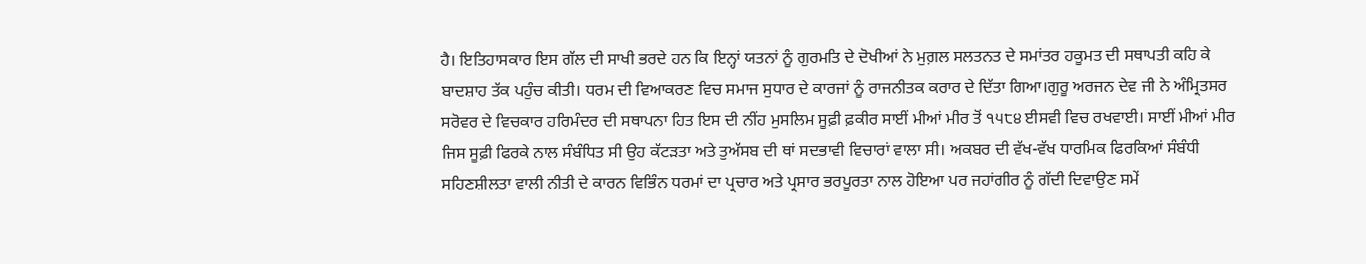ਹੈ। ਇਤਿਹਾਸਕਾਰ ਇਸ ਗੱਲ ਦੀ ਸਾਖੀ ਭਰਦੇ ਹਨ ਕਿ ਇਨ੍ਹਾਂ ਯਤਨਾਂ ਨੂੰ ਗੁਰਮਤਿ ਦੇ ਦੋਖੀਆਂ ਨੇ ਮੁਗ਼ਲ ਸਲਤਨਤ ਦੇ ਸਮਾਂਤਰ ਹਕੂਮਤ ਦੀ ਸਥਾਪਤੀ ਕਹਿ ਕੇ ਬਾਦਸ਼ਾਹ ਤੱਕ ਪਹੁੰਚ ਕੀਤੀ। ਧਰਮ ਦੀ ਵਿਆਕਰਣ ਵਿਚ ਸਮਾਜ ਸੁਧਾਰ ਦੇ ਕਾਰਜਾਂ ਨੂੰ ਰਾਜਨੀਤਕ ਕਰਾਰ ਦੇ ਦਿੱਤਾ ਗਿਆ।ਗੁਰੂ ਅਰਜਨ ਦੇਵ ਜੀ ਨੇ ਅੰਮ੍ਰਿਤਸਰ ਸਰੋਵਰ ਦੇ ਵਿਚਕਾਰ ਹਰਿਮੰਦਰ ਦੀ ਸਥਾਪਨਾ ਹਿਤ ਇਸ ਦੀ ਨੀਂਹ ਮੁਸਲਿਮ ਸੂਫ਼ੀ ਫ਼ਕੀਰ ਸਾਈਂ ਮੀਆਂ ਮੀਰ ਤੋਂ ੧੫੮੪ ਈਸਵੀ ਵਿਚ ਰਖਵਾਈ। ਸਾਈਂ ਮੀਆਂ ਮੀਰ ਜਿਸ ਸੂਫ਼ੀ ਫਿਰਕੇ ਨਾਲ ਸੰਬੰਧਿਤ ਸੀ ਉਹ ਕੱਟੜਤਾ ਅਤੇ ਤੁਅੱਸਬ ਦੀ ਥਾਂ ਸਦਭਾਵੀ ਵਿਚਾਰਾਂ ਵਾਲਾ ਸੀ। ਅਕਬਰ ਦੀ ਵੱਖ-ਵੱਖ ਧਾਰਮਿਕ ਫਿਰਕਿਆਂ ਸੰਬੰਧੀ ਸਹਿਣਸ਼ੀਲਤਾ ਵਾਲੀ ਨੀਤੀ ਦੇ ਕਾਰਨ ਵਿਭਿੰਨ ਧਰਮਾਂ ਦਾ ਪ੍ਰਚਾਰ ਅਤੇ ਪ੍ਰਸਾਰ ਭਰਪੂਰਤਾ ਨਾਲ ਹੋਇਆ ਪਰ ਜਹਾਂਗੀਰ ਨੂੰ ਗੱਦੀ ਦਿਵਾਉਣ ਸਮੇਂ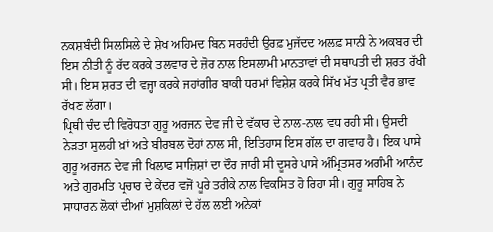ਨਕਸ਼ਬੰਦੀ ਸਿਲਸਿਲੇ ਦੇ ਸ਼ੇਖ ਅਹਿਮਦ ਬਿਨ ਸਰਹੰਦੀ ਉਰਫ਼ ਮੁਜੱਦਦ ਅਲਫ਼ ਸਾਨੀ ਨੇ ਅਕਬਰ ਦੀ ਇਸ ਨੀਤੀ ਨੂੰ ਰੱਦ ਕਰਕੇ ਤਲਵਾਰ ਦੇ ਜ਼ੋਰ ਨਾਲ ਇਸਲਾਮੀ ਮਾਨਤਾਵਾਂ ਦੀ ਸਥਾਪਤੀ ਦੀ ਸ਼ਰਤ ਰੱਖੀ ਸੀ। ਇਸ ਸ਼ਰਤ ਦੀ ਵਜ੍ਹਾ ਕਰਕੇ ਜਹਾਂਗੀਰ ਬਾਕੀ ਧਰਮਾਂ ਵਿਸ਼ੇਸ਼ ਕਰਕੇ ਸਿੱਖ ਮੱਤ ਪ੍ਰਤੀ ਵੈਰ ਭਾਵ ਰੱਖਣ ਲੱਗਾ।
ਪ੍ਰਿਥੀ ਚੰਦ ਦੀ ਵਿਰੋਧਤਾ ਗੁਰੂ ਅਰਜਨ ਦੇਵ ਜੀ ਦੇ ਵੱਕਾਰ ਦੇ ਨਾਲ-ਨਾਲ ਵਧ ਰਹੀ ਸੀ। ਉਸਦੀ ਨੇੜਤਾ ਸੁਲਹੀ ਖ਼ਾਂ ਅਤੇ ਬੀਰਬਲ ਦੋਹਾਂ ਨਾਲ ਸੀ, ਇਤਿਹਾਸ ਇਸ ਗੱਲ ਦਾ ਗਵਾਹ ਹੈ। ਇਕ ਪਾਸੇ ਗੁਰੂ ਅਰਜਨ ਦੇਵ ਜੀ ਖਿਲਾਫ ਸਾਜ਼ਿਸ਼ਾਂ ਦਾ ਦੌਰ ਜਾਰੀ ਸੀ ਦੂਸਰੇ ਪਾਸੇ ਅੰਮ੍ਰਿਤਸਰ ਅਗੰਮੀ ਆਨੰਦ ਅਤੇ ਗੁਰਮਤਿ ਪ੍ਰਚਾਰ ਦੇ ਕੇਂਦਰ ਵਜੋਂ ਪੂਰੇ ਤਰੀਕੇ ਨਾਲ ਵਿਕਸਿਤ ਹੋ ਰਿਹਾ ਸੀ। ਗੁਰੂ ਸਾਹਿਬ ਨੇ ਸਾਧਾਰਨ ਲੋਕਾਂ ਦੀਆਂ ਮੁਸ਼ਕਿਲਾਂ ਦੇ ਹੱਲ ਲਈ ਅਨੇਕਾਂ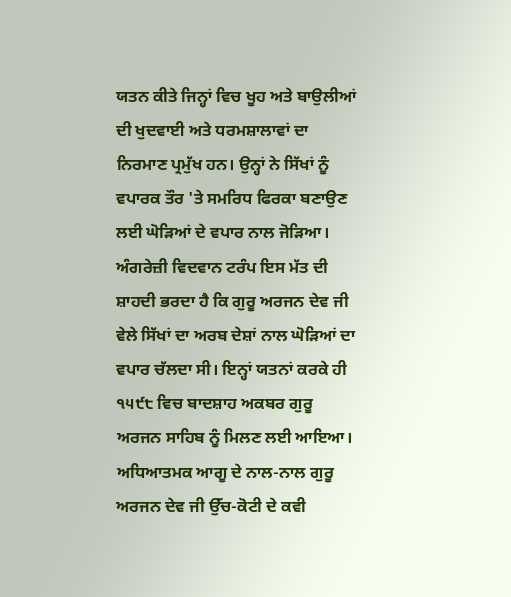ਯਤਨ ਕੀਤੇ ਜਿਨ੍ਹਾਂ ਵਿਚ ਖੂਹ ਅਤੇ ਬਾਉਲੀਆਂ ਦੀ ਖੁਦਵਾਈ ਅਤੇ ਧਰਮਸ਼ਾਲਾਵਾਂ ਦਾ ਨਿਰਮਾਣ ਪ੍ਰਮੁੱਖ ਹਨ। ਉਨ੍ਹਾਂ ਨੇ ਸਿੱਖਾਂ ਨੂੰ ਵਪਾਰਕ ਤੌਰ 'ਤੇ ਸਮਰਿਧ ਫਿਰਕਾ ਬਣਾਉਣ ਲਈ ਘੋੜਿਆਂ ਦੇ ਵਪਾਰ ਨਾਲ ਜੋੜਿਆ। ਅੰਗਰੇਜ਼ੀ ਵਿਦਵਾਨ ਟਰੰਪ ਇਸ ਮੱਤ ਦੀ ਸ਼ਾਹਦੀ ਭਰਦਾ ਹੈ ਕਿ ਗੁਰੂ ਅਰਜਨ ਦੇਵ ਜੀ ਵੇਲੇ ਸਿੱਖਾਂ ਦਾ ਅਰਬ ਦੇਸ਼ਾਂ ਨਾਲ ਘੋੜਿਆਂ ਦਾ ਵਪਾਰ ਚੱਲਦਾ ਸੀ। ਇਨ੍ਹਾਂ ਯਤਨਾਂ ਕਰਕੇ ਹੀ ੧੫੯੮ ਵਿਚ ਬਾਦਸ਼ਾਹ ਅਕਬਰ ਗੁਰੂ ਅਰਜਨ ਸਾਹਿਬ ਨੂੰ ਮਿਲਣ ਲਈ ਆਇਆ। ਅਧਿਆਤਮਕ ਆਗੂ ਦੇ ਨਾਲ-ਨਾਲ ਗੁਰੂ ਅਰਜਨ ਦੇਵ ਜੀ ਉੱਚ-ਕੋਟੀ ਦੇ ਕਵੀ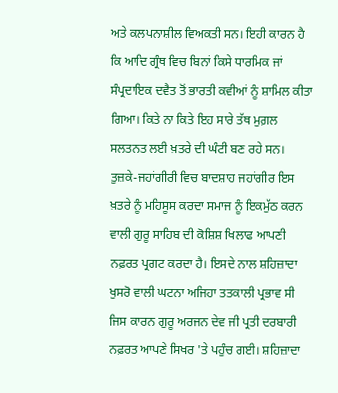ਅਤੇ ਕਲਪਨਾਸ਼ੀਲ ਵਿਅਕਤੀ ਸਨ। ਇਹੀ ਕਾਰਨ ਹੈ ਕਿ ਆਦਿ ਗ੍ਰੰਥ ਵਿਚ ਬਿਨਾਂ ਕਿਸੇ ਧਾਰਮਿਕ ਜਾਂ ਸੰਪ੍ਰਦਾਇਕ ਦਵੈਤ ਤੋਂ ਭਾਰਤੀ ਕਵੀਆਂ ਨੂੰ ਸ਼ਾਮਿਲ ਕੀਤਾ ਗਿਆ। ਕਿਤੇ ਨਾ ਕਿਤੇ ਇਹ ਸਾਰੇ ਤੱਥ ਮੁਗ਼ਲ ਸਲਤਨਤ ਲਈ ਖ਼ਤਰੇ ਦੀ ਘੰਟੀ ਬਣ ਰਹੇ ਸਨ। ਤੁਜ਼ਕੇ-ਜਹਾਂਗੀਰੀ ਵਿਚ ਬਾਦਸ਼ਾਹ ਜਹਾਂਗੀਰ ਇਸ ਖ਼ਤਰੇ ਨੂੰ ਮਹਿਸੂਸ ਕਰਦਾ ਸਮਾਜ ਨੂੰ ਇਕਮੁੱਠ ਕਰਨ ਵਾਲੀ ਗੁਰੂ ਸਾਹਿਬ ਦੀ ਕੋਸ਼ਿਸ਼ ਖਿਲਾਫ ਆਪਣੀ ਨਫ਼ਰਤ ਪ੍ਰਗਟ ਕਰਦਾ ਹੈ। ਇਸਦੇ ਨਾਲ ਸ਼ਹਿਜ਼ਾਦਾ ਖੁਸਰੋ ਵਾਲੀ ਘਟਨਾ ਅਜਿਹਾ ਤਤਕਾਲੀ ਪ੍ਰਭਾਵ ਸੀ ਜਿਸ ਕਾਰਨ ਗੁਰੂ ਅਰਜਨ ਦੇਵ ਜੀ ਪ੍ਰਤੀ ਦਰਬਾਰੀ ਨਫ਼ਰਤ ਆਪਣੇ ਸਿਖਰ 'ਤੇ ਪਹੁੰਚ ਗਈ। ਸ਼ਹਿਜ਼ਾਦਾ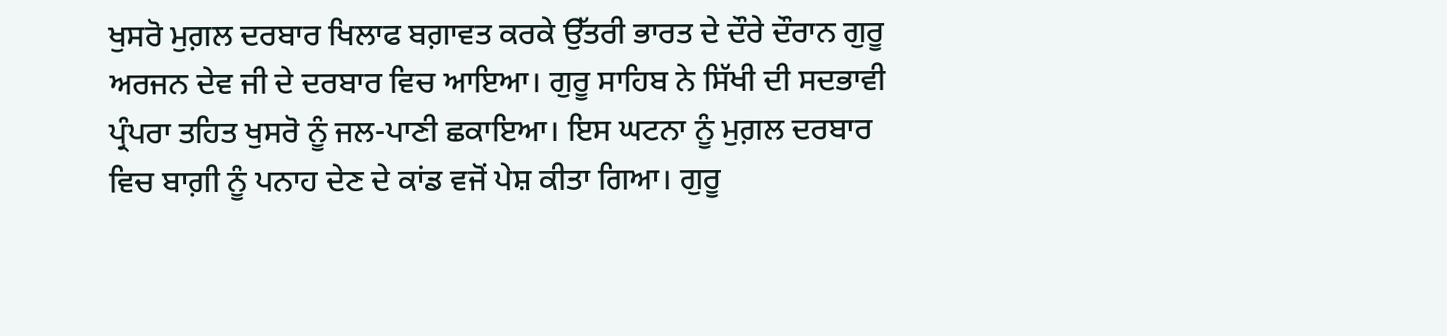ਖੁਸਰੋ ਮੁਗ਼ਲ ਦਰਬਾਰ ਖਿਲਾਫ ਬਗ਼ਾਵਤ ਕਰਕੇ ਉੱਤਰੀ ਭਾਰਤ ਦੇ ਦੌਰੇ ਦੌਰਾਨ ਗੁਰੂ ਅਰਜਨ ਦੇਵ ਜੀ ਦੇ ਦਰਬਾਰ ਵਿਚ ਆਇਆ। ਗੁਰੂ ਸਾਹਿਬ ਨੇ ਸਿੱਖੀ ਦੀ ਸਦਭਾਵੀ ਪ੍ਰੰਪਰਾ ਤਹਿਤ ਖੁਸਰੋ ਨੂੰ ਜਲ-ਪਾਣੀ ਛਕਾਇਆ। ਇਸ ਘਟਨਾ ਨੂੰ ਮੁਗ਼ਲ ਦਰਬਾਰ ਵਿਚ ਬਾਗ਼ੀ ਨੂੰ ਪਨਾਹ ਦੇਣ ਦੇ ਕਾਂਡ ਵਜੋਂ ਪੇਸ਼ ਕੀਤਾ ਗਿਆ। ਗੁਰੂ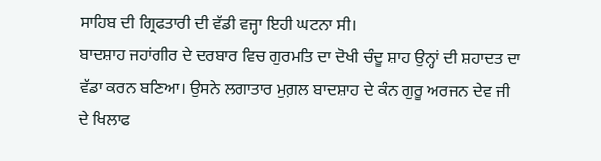ਸਾਹਿਬ ਦੀ ਗ੍ਰਿਫਤਾਰੀ ਦੀ ਵੱਡੀ ਵਜ੍ਹਾ ਇਹੀ ਘਟਨਾ ਸੀ।
ਬਾਦਸ਼ਾਹ ਜਹਾਂਗੀਰ ਦੇ ਦਰਬਾਰ ਵਿਚ ਗੁਰਮਤਿ ਦਾ ਦੋਖੀ ਚੰਦੂ ਸ਼ਾਹ ਉਨ੍ਹਾਂ ਦੀ ਸ਼ਹਾਦਤ ਦਾ ਵੱਡਾ ਕਰਨ ਬਣਿਆ। ਉਸਨੇ ਲਗਾਤਾਰ ਮੁਗ਼ਲ ਬਾਦਸ਼ਾਹ ਦੇ ਕੰਨ ਗੁਰੂ ਅਰਜਨ ਦੇਵ ਜੀ ਦੇ ਖਿਲਾਫ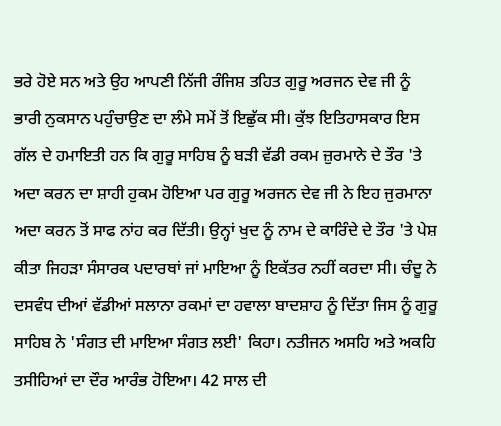ਭਰੇ ਹੋਏ ਸਨ ਅਤੇ ਉਹ ਆਪਣੀ ਨਿੱਜੀ ਰੰਜਿਸ਼ ਤਹਿਤ ਗੁਰੂ ਅਰਜਨ ਦੇਵ ਜੀ ਨੂੰ ਭਾਰੀ ਨੁਕਸਾਨ ਪਹੁੰਚਾਉਣ ਦਾ ਲੰਮੇ ਸਮੇਂ ਤੋਂ ਇਛੁੱਕ ਸੀ। ਕੁੱਝ ਇਤਿਹਾਸਕਾਰ ਇਸ ਗੱਲ ਦੇ ਹਮਾਇਤੀ ਹਨ ਕਿ ਗੁਰੂ ਸਾਹਿਬ ਨੂੰ ਬੜੀ ਵੱਡੀ ਰਕਮ ਜ਼ੁਰਮਾਨੇ ਦੇ ਤੌਰ 'ਤੇ ਅਦਾ ਕਰਨ ਦਾ ਸ਼ਾਹੀ ਹੁਕਮ ਹੋਇਆ ਪਰ ਗੁਰੂ ਅਰਜਨ ਦੇਵ ਜੀ ਨੇ ਇਹ ਜੁਰਮਾਨਾ ਅਦਾ ਕਰਨ ਤੋਂ ਸਾਫ ਨਾਂਹ ਕਰ ਦਿੱਤੀ। ਉਨ੍ਹਾਂ ਖੁਦ ਨੂੰ ਨਾਮ ਦੇ ਕਾਰਿੰਦੇ ਦੇ ਤੌਰ 'ਤੇ ਪੇਸ਼ ਕੀਤਾ ਜਿਹੜਾ ਸੰਸਾਰਕ ਪਦਾਰਥਾਂ ਜਾਂ ਮਾਇਆ ਨੂੰ ਇਕੱਤਰ ਨਹੀਂ ਕਰਦਾ ਸੀ। ਚੰਦੂ ਨੇ ਦਸਵੰਧ ਦੀਆਂ ਵੱਡੀਆਂ ਸਲਾਨਾ ਰਕਮਾਂ ਦਾ ਹਵਾਲਾ ਬਾਦਸ਼ਾਹ ਨੂੰ ਦਿੱਤਾ ਜਿਸ ਨੂੰ ਗੁਰੂ ਸਾਹਿਬ ਨੇ 'ਸੰਗਤ ਦੀ ਮਾਇਆ ਸੰਗਤ ਲਈ' ਕਿਹਾ। ਨਤੀਜਨ ਅਸਹਿ ਅਤੇ ਅਕਹਿ ਤਸੀਹਿਆਂ ਦਾ ਦੌਰ ਆਰੰਭ ਹੋਇਆ। 42 ਸਾਲ ਦੀ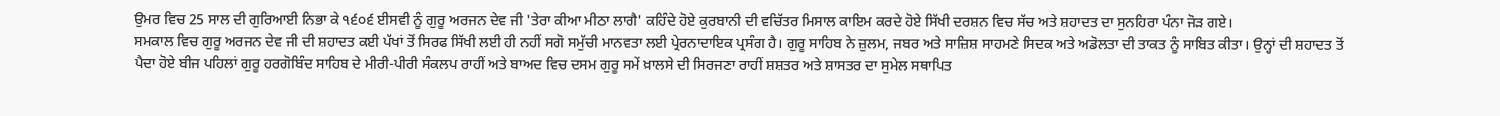ਉਮਰ ਵਿਚ 25 ਸਾਲ ਦੀ ਗੁਰਿਆਈ ਨਿਭਾ ਕੇ ੧੬੦੬ ਈਸਵੀ ਨੂੰ ਗੁਰੂ ਅਰਜਨ ਦੇਵ ਜੀ 'ਤੇਰਾ ਕੀਆ ਮੀਠਾ ਲਾਗੈ' ਕਹਿੰਦੇ ਹੋਏ ਕੁਰਬਾਨੀ ਦੀ ਵਚਿੱਤਰ ਮਿਸਾਲ ਕਾਇਮ ਕਰਦੇ ਹੋਏ ਸਿੱਖੀ ਦਰਸ਼ਨ ਵਿਚ ਸੱਚ ਅਤੇ ਸ਼ਹਾਦਤ ਦਾ ਸੁਨਹਿਰਾ ਪੰਨਾ ਜੋੜ ਗਏ।
ਸਮਕਾਲ ਵਿਚ ਗੁਰੂ ਅਰਜਨ ਦੇਵ ਜੀ ਦੀ ਸ਼ਹਾਦਤ ਕਈ ਪੱਖਾਂ ਤੋਂ ਸਿਰਫ ਸਿੱਖੀ ਲਈ ਹੀ ਨਹੀਂ ਸਗੋ ਸਮੁੱਚੀ ਮਾਨਵਤਾ ਲਈ ਪ੍ਰੇਰਨਾਦਾਇਕ ਪ੍ਰਸੰਗ ਹੈ। ਗੁਰੂ ਸਾਹਿਬ ਨੇ ਜ਼ੁਲਮ, ਜਬਰ ਅਤੇ ਸਾਜ਼ਿਸ਼ ਸਾਹਮਣੇ ਸਿਦਕ ਅਤੇ ਅਡੋਲਤਾ ਦੀ ਤਾਕਤ ਨੂੰ ਸਾਬਿਤ ਕੀਤਾ। ਉਨ੍ਹਾਂ ਦੀ ਸ਼ਹਾਦਤ ਤੋਂ ਪੈਦਾ ਹੋਏ ਬੀਜ ਪਹਿਲਾਂ ਗੁਰੂ ਹਰਗੋਬਿੰਦ ਸਾਹਿਬ ਦੇ ਮੀਰੀ-ਪੀਰੀ ਸੰਕਲਪ ਰਾਹੀਂ ਅਤੇ ਬਾਅਦ ਵਿਚ ਦਸਮ ਗੁਰੂ ਸਮੇਂ ਖ਼ਾਲਸੇ ਦੀ ਸਿਰਜਣਾ ਰਾਹੀਂ ਸ਼ਸ਼ਤਰ ਅਤੇ ਸ਼ਾਸਤਰ ਦਾ ਸੁਮੇਲ ਸਥਾਪਿਤ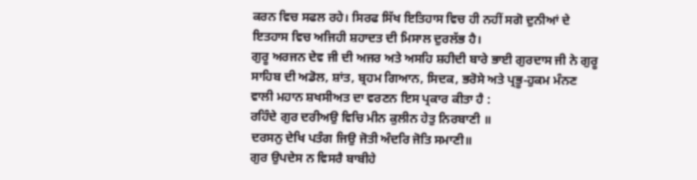ਕਰਨ ਵਿਚ ਸਫਲ ਰਹੇ। ਸਿਰਫ ਸਿੱਖ ਇਤਿਹਾਸ ਵਿਚ ਹੀ ਨਹੀਂ ਸਗੋ ਦੁਨੀਆਂ ਦੇ ਇਤਹਾਸ ਵਿਚ ਅਜਿਹੀ ਸ਼ਹਾਦਤ ਦੀ ਮਿਸਾਲ ਦੁਰਲੱਭ ਹੈ।
ਗੁਰੂ ਅਰਜਨ ਦੇਵ ਜੀ ਦੀ ਅਜਰ ਅਤੇ ਅਸਹਿ ਸ਼ਹੀਦੀ ਬਾਰੇ ਭਾਈ ਗੁਰਦਾਸ ਜੀ ਨੇ ਗੁਰੂ ਸਾਹਿਬ ਦੀ ਅਡੋਲ, ਸ਼ਾਂਤ, ਬ੍ਰਹਮ ਗਿਆਨ, ਸਿਦਕ, ਭਰੋਸੇ ਅਤੇ ਪ੍ਰਭੂ-ਹੁਕਮ ਮੰਨਣ ਵਾਲੀ ਮਹਾਨ ਸ਼ਖਸੀਅਤ ਦਾ ਵਰਣਨ ਇਸ ਪ੍ਰਕਾਰ ਕੀਤਾ ਹੈ :
ਰਹਿੰਦੇ ਗੁਰ ਦਰੀਅਉ ਵਿਚਿ ਮੀਨ ਕੁਲੀਨ ਹੇਤੁ ਨਿਰਬਾਣੀ ॥
ਦਰਸਨੁ ਦੇਖਿ ਪਤੰਗ ਜਿਉ ਜੋਤੀ ਅੰਦਰਿ ਜੋਤਿ ਸਮਾਣੀ॥
ਗੁਰ ਉਪਦੇਸ ਨ ਵਿਸਰੈ ਬਾਬੀਹੇ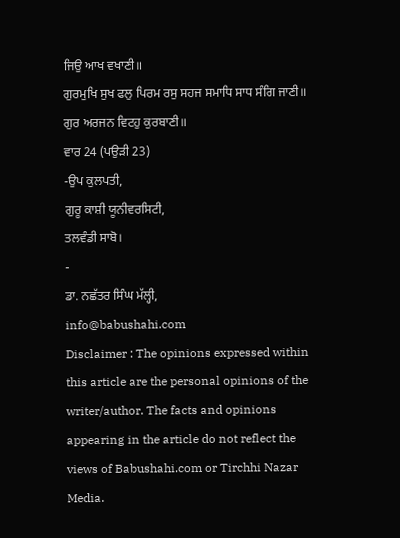ਜਿਉ ਆਖ ਵਖਾਣੀ॥
ਗੁਰਮੁਖਿ ਸੁਖ ਫਲੁ ਪਿਰਮ ਰਸੁ ਸਹਜ ਸਮਾਧਿ ਸਾਧ ਸੰਗਿ ਜਾਣੀ॥
ਗੁਰ ਅਰਜਨ ਵਿਟਹੁ ਕੁਰਬਾਣੀ॥
ਵਾਰ 24 (ਪਉੜੀ 23)
-ਉਪ ਕੁਲਪਤੀ,
ਗੁਰੂ ਕਾਸ਼ੀ ਯੂਨੀਵਰਸਿਟੀ,
ਤਲਵੰਡੀ ਸਾਬੋ।
-
ਡਾ. ਨਛੱਤਰ ਸਿੰਘ ਮੱਲ੍ਹੀ,
info@babushahi.com
Disclaimer : The opinions expressed within this article are the personal opinions of the writer/author. The facts and opinions appearing in the article do not reflect the views of Babushahi.com or Tirchhi Nazar Media.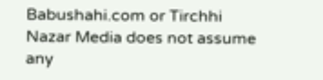Babushahi.com or Tirchhi Nazar Media does not assume any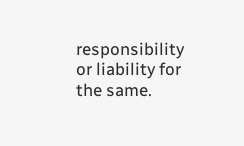responsibility or liability for the same.